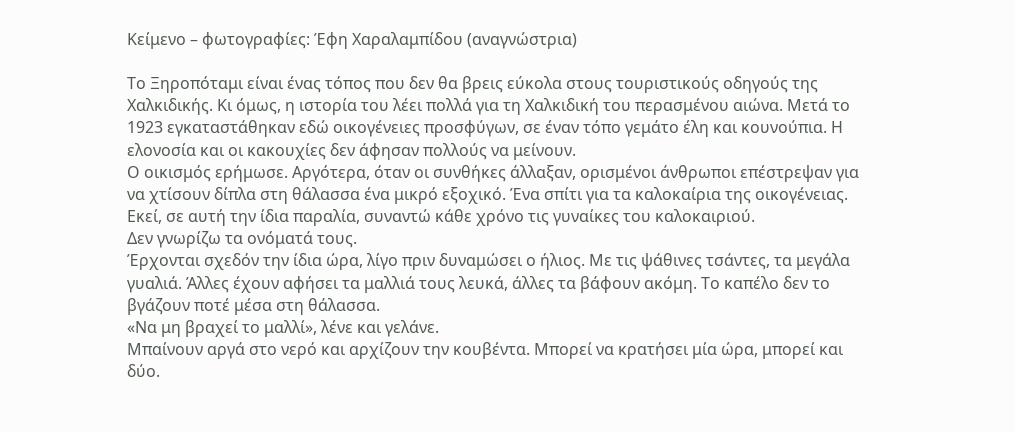Κείμενο – φωτογραφίες: Έφη Χαραλαμπίδου (αναγνώστρια)

Το Ξηροπόταμι είναι ένας τόπος που δεν θα βρεις εύκολα στους τουριστικούς οδηγούς της Χαλκιδικής. Κι όμως, η ιστορία του λέει πολλά για τη Χαλκιδική του περασμένου αιώνα. Μετά το 1923 εγκαταστάθηκαν εδώ οικογένειες προσφύγων, σε έναν τόπο γεμάτο έλη και κουνούπια. Η ελονοσία και οι κακουχίες δεν άφησαν πολλούς να μείνουν.
Ο οικισμός ερήμωσε. Αργότερα, όταν οι συνθήκες άλλαξαν, ορισμένοι άνθρωποι επέστρεψαν για να χτίσουν δίπλα στη θάλασσα ένα μικρό εξοχικό. Ένα σπίτι για τα καλοκαίρια της οικογένειας.
Εκεί, σε αυτή την ίδια παραλία, συναντώ κάθε χρόνο τις γυναίκες του καλοκαιριού.
Δεν γνωρίζω τα ονόματά τους.
Έρχονται σχεδόν την ίδια ώρα, λίγο πριν δυναμώσει ο ήλιος. Με τις ψάθινες τσάντες, τα μεγάλα γυαλιά. Άλλες έχουν αφήσει τα μαλλιά τους λευκά, άλλες τα βάφουν ακόμη. Το καπέλο δεν το βγάζουν ποτέ μέσα στη θάλασσα.
«Να μη βραχεί το μαλλί», λένε και γελάνε.
Μπαίνουν αργά στο νερό και αρχίζουν την κουβέντα. Μπορεί να κρατήσει μία ώρα, μπορεί και δύο.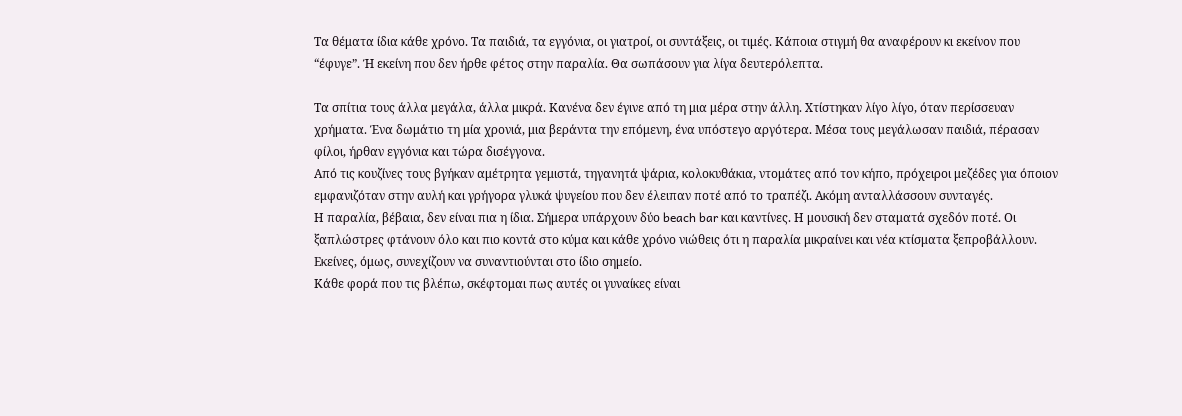Τα θέματα ίδια κάθε χρόνο. Τα παιδιά, τα εγγόνια, οι γιατροί, οι συντάξεις, οι τιμές. Κάποια στιγμή θα αναφέρουν κι εκείνον που “έφυγε”. Ή εκείνη που δεν ήρθε φέτος στην παραλία. Θα σωπάσουν για λίγα δευτερόλεπτα.

Τα σπίτια τους άλλα μεγάλα, άλλα μικρά. Κανένα δεν έγινε από τη μια μέρα στην άλλη. Χτίστηκαν λίγο λίγο, όταν περίσσευαν χρήματα. Ένα δωμάτιο τη μία χρονιά, μια βεράντα την επόμενη, ένα υπόστεγο αργότερα. Μέσα τους μεγάλωσαν παιδιά, πέρασαν φίλοι, ήρθαν εγγόνια και τώρα δισέγγονα.
Από τις κουζίνες τους βγήκαν αμέτρητα γεμιστά, τηγανητά ψάρια, κολοκυθάκια, ντομάτες από τον κήπο, πρόχειροι μεζέδες για όποιον εμφανιζόταν στην αυλή και γρήγορα γλυκά ψυγείου που δεν έλειπαν ποτέ από το τραπέζι. Ακόμη ανταλλάσσουν συνταγές.
Η παραλία, βέβαια, δεν είναι πια η ίδια. Σήμερα υπάρχουν δύο beach bar και καντίνες. Η μουσική δεν σταματά σχεδόν ποτέ. Οι ξαπλώστρες φτάνουν όλο και πιο κοντά στο κύμα και κάθε χρόνο νιώθεις ότι η παραλία μικραίνει και νέα κτίσματα ξεπροβάλλουν.
Εκείνες, όμως, συνεχίζουν να συναντιούνται στο ίδιο σημείο.
Κάθε φορά που τις βλέπω, σκέφτομαι πως αυτές οι γυναίκες είναι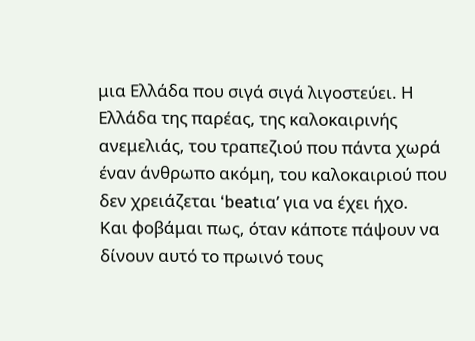μια Ελλάδα που σιγά σιγά λιγοστεύει. Η Ελλάδα της παρέας, της καλοκαιρινής ανεμελιάς, του τραπεζιού που πάντα χωρά έναν άνθρωπο ακόμη, του καλοκαιριού που δεν χρειάζεται ‘beatια’ για να έχει ήχο.
Και φοβάμαι πως, όταν κάποτε πάψουν να δίνουν αυτό το πρωινό τους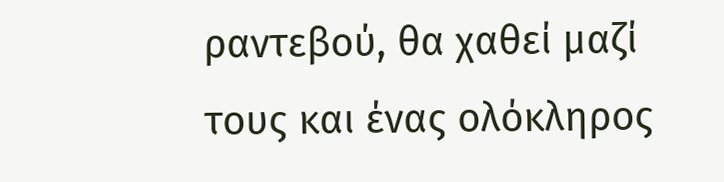ραντεβού, θα χαθεί μαζί τους και ένας ολόκληρος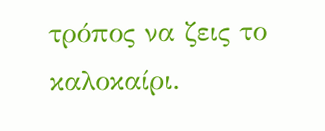τρόπος να ζεις το καλοκαίρι.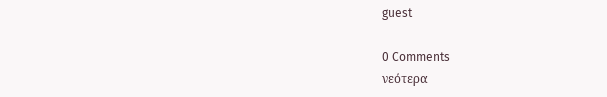guest

0 Comments
νεότερα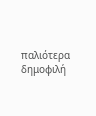παλιότερα δημοφιλή